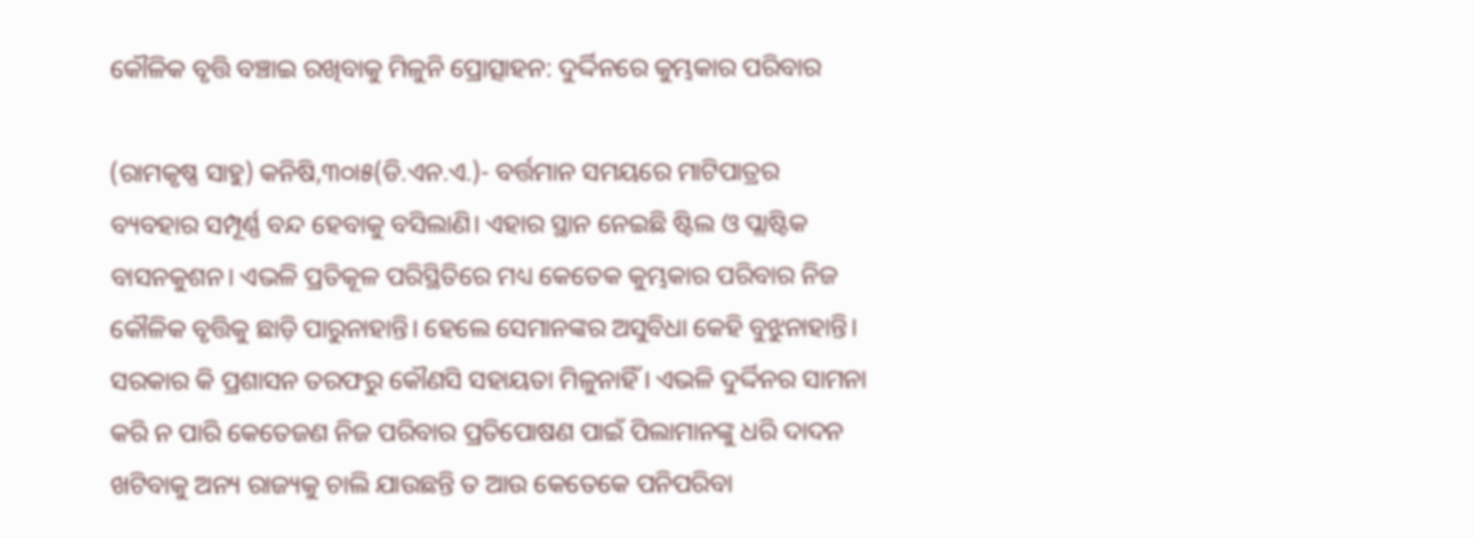କୌଳିକ ବୃତ୍ତି ବଞ୍ଚାଇ ରଖିବାକୁ ମିଳୁନି ପ୍ରୋତ୍ସାହନ: ଦୁର୍ଦ୍ଦିନରେ କୁମ୍ଭକାର ପରିବାର

(ରାମକୃଷ୍ଣ ସାହୁ) କନିଷି,୩୦ା୫(ଡି.ଏନ.ଏ.)- ବର୍ତ୍ତମାନ ସମୟରେ ମାଟିପାତ୍ରର ବ୍ୟବହାର ସମ୍ପୂର୍ଣ୍ଣ ବନ୍ଦ ହେବାକୁ ବସିଲାଣି। ଏହାର ସ୍ଥାନ ନେଇଛି ଷ୍ଟିଲ ଓ ପ୍ଲାଷ୍ଟିକ ବାସନକୁଶନ। ଏଭଳି ପ୍ରତିକୂଳ ପରିସ୍ଥିତିରେ ମଧ୍ୟ କେତେକ କୁମ୍ଭକାର ପରିବାର ନିଜ କୌଳିକ ବୃତ୍ତିକୁ ଛାଡ଼ି ପାରୁନାହାନ୍ତି। ହେଲେ ସେମାନଙ୍କର ଅସୁବିଧା କେହି ବୁଝୁନାହାନ୍ତି। ସରକାର କି ପ୍ରଶାସନ ତରଫରୁ କୌଣସି ସହାୟତା ମିଳୁନାହିଁ। ଏଭଳି ଦୁର୍ଦ୍ଦିନର ସାମନା କରି ନ ପାରି କେତେଜଣ ନିଜ ପରିବାର ପ୍ରତିପୋଷଣ ପାଇଁ ପିଲାମାନଙ୍କୁ ଧରି ଦାଦନ ଖଟିବାକୁ ଅନ୍ୟ ରାଜ୍ୟକୁ ଚାଲି ଯାଉଛନ୍ତି ତ ଆଉ କେତେକେ ପନିପରିବା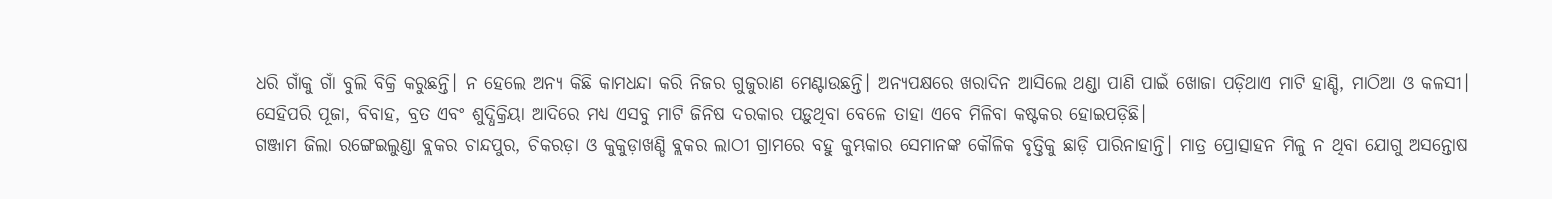ଧରି ଗାଁକୁ ଗାଁ ବୁଲି ବିକ୍ରି କରୁଛନ୍ତି। ନ ହେଲେ ଅନ୍ୟ କିଛି କାମଧନ୍ଦା କରି ନିଜର ଗୁଜୁରାଣ ମେଣ୍ଟାଉଛନ୍ତି। ଅନ୍ୟପକ୍ଷରେ ଖରାଦିନ ଆସିଲେ ଥଣ୍ଡା ପାଣି ପାଇଁ ଖୋଜା ପଡ଼ିଥାଏ ମାଟି ହାଣ୍ଡି, ମାଠିଆ ଓ କଳସୀ। ସେହିପରି ପୂଜା, ବିବାହ, ବ୍ରତ ଏବଂ ଶୁଦ୍ଧିକ୍ରିୟା ଆଦିରେ ମଧ୍ୟ ଏସବୁ ମାଟି ଜିନିଷ ଦରକାର ପଡ଼ୁଥିବା ବେଳେ ତାହା ଏବେ ମିଳିବା କଷ୍ଟକର ହୋଇପଡ଼ିଛି।
ଗଞ୍ଜାମ ଜିଲା ରଙ୍ଗେଇଲୁଣ୍ଡା ବ୍ଲକର ଚାନ୍ଦପୁର, ଚିକରଡ଼ା ଓ କୁକୁଡ଼ାଖଣ୍ଡି ବ୍ଲକର ଲାଠୀ ଗ୍ରାମରେ ବହୁ କୁମ୍ଭକାର ସେମାନଙ୍କ କୌଳିକ ବୃତ୍ତିକୁ ଛାଡ଼ି ପାରିନାହାନ୍ତି। ମାତ୍ର ପ୍ରୋତ୍ସାହନ ମିଳୁ ନ ଥିବା ଯୋଗୁ ଅସନ୍ତୋଷ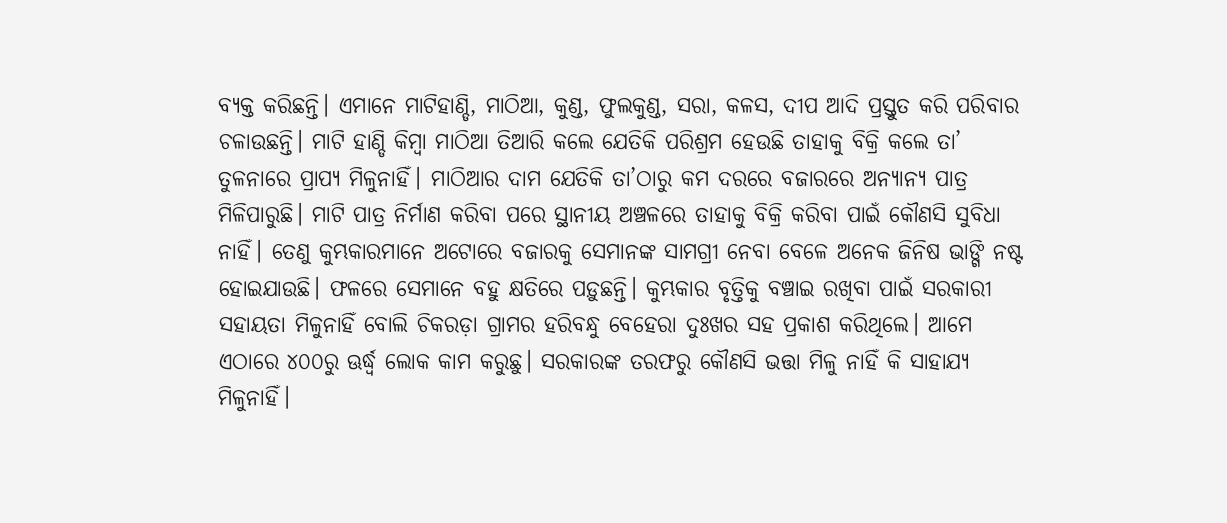ବ୍ୟକ୍ତ କରିଛନ୍ତି। ଏମାନେ ମାଟିହାଣ୍ଡି, ମାଠିଆ, କୁଣ୍ଡ, ଫୁଲକୁଣ୍ଡ, ସରା, କଳସ, ଦୀପ ଆଦି ପ୍ରସ୍ତୁତ କରି ପରିବାର ଚଳାଉଛନ୍ତି। ମାଟି ହାଣ୍ଡି କିମ୍ବା ମାଠିଆ ତିଆରି କଲେ ଯେତିକି ପରିଶ୍ରମ ହେଉଛି ତାହାକୁ ବିକ୍ରି କଲେ ତା’ ତୁଳନାରେ ପ୍ରାପ୍ୟ ମିଳୁନାହିଁ। ମାଠିଆର ଦାମ ଯେତିକି ତା’ଠାରୁ କମ ଦରରେ ବଜାରରେ ଅନ୍ୟାନ୍ୟ ପାତ୍ର ମିଳିପାରୁଛି। ମାଟି ପାତ୍ର ନିର୍ମାଣ କରିବା ପରେ ସ୍ଥାନୀୟ ଅଞ୍ଚଳରେ ତାହାକୁ ବିକ୍ରି କରିବା ପାଇଁ କୌଣସି ସୁବିଧା ନାହିଁ। ତେଣୁ କୁମ୍ଭକାରମାନେ ଅଟୋରେ ବଜାରକୁ ସେମାନଙ୍କ ସାମଗ୍ରୀ ନେବା ବେଳେ ଅନେକ ଜିନିଷ ଭାଙ୍ଗି ନଷ୍ଟ ହୋଇଯାଉଛି। ଫଳରେ ସେମାନେ ବହୁ କ୍ଷତିରେ ପଡ଼ୁଛନ୍ତି। କୁମ୍ଭକାର ବୃତ୍ତିକୁ ବଞ୍ଚାଇ ରଖିବା ପାଇଁ ସରକାରୀ ସହାୟତା ମିଳୁନାହିଁ ବୋଲି ଚିକରଡ଼ା ଗ୍ରାମର ହରିବନ୍ଧୁ ବେହେରା ଦୁଃଖର ସହ ପ୍ରକାଶ କରିଥିଲେ। ଆମେ ଏଠାରେ ୪୦୦ରୁ ଊର୍ଦ୍ଧ୍ୱ ଲୋକ କାମ କରୁଛୁ। ସରକାରଙ୍କ ତରଫରୁ କୌଣସି ଭତ୍ତା ମିଳୁ ନାହିଁ କି ସାହାଯ୍ୟ ମିଳୁନାହିଁ।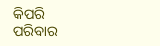କିପରି ପରିବାର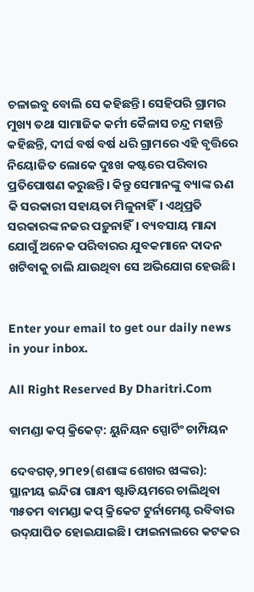ଚଳାଇବୁ ବୋଲି ସେ କହିଛନ୍ତି। ସେହିପରି ଗ୍ରାମର ମୁଖ୍ୟ ତଥା ସାମାଜିକ କର୍ମୀ କୈଳାସ ଚନ୍ଦ୍ର ମହାନ୍ତି କହିଛନ୍ତି, ଦୀର୍ଘ ବର୍ଷ ବର୍ଷ ଧରି ଗ୍ରାମରେ ଏହି ବୃତ୍ତିରେ ନିୟୋଜିତ ଲୋକେ ଦୁଃଖ କଷ୍ଟରେ ପରିବାର ପ୍ରତିପୋଷଣ କରୁଛନ୍ତି। କିନ୍ତୁ ସେମାନଙ୍କୁ ବ୍ୟାଙ୍କ ଋଣ କି ସରକାରୀ ସହାୟତା ମିଳୁନାହିଁ। ଏଥିପ୍ରତି ସରକାରଙ୍କ ନଜର ପଡ଼ୁନାହିଁ। ବ୍ୟବସାୟ ମାନ୍ଦା ଯୋଗୁଁ ଅନେକ ପରିବାରର ଯୁବକମାନେ ଦାଦନ ଖଟିବାକୁ ଚାଲି ଯାଉଥିବା ସେ ଅଭିଯୋଗ ହେଉଛି।


Enter your email to get our daily news in your inbox.

All Right Reserved By Dharitri.Com

ବାମଣ୍ଡା କପ୍‌ କ୍ରିକେଟ୍‌: ୟୁନିୟନ ସ୍ପୋର୍ଟିଂ ଚାମ୍ପିୟନ

ଦେବଗଡ଼,୨୮ା୧୨(ଶଶାଙ୍କ ଶେଖର ଝାଙ୍କର): ସ୍ଥାନୀୟ ଇନ୍ଦିରା ଗାନ୍ଧୀ ଷ୍ଟାଡିୟମରେ ଚାଲିଥିବା ୩୫ତମ ବାମଣ୍ଡା କପ୍‌ କ୍ରିକେଟ ଟୁର୍ନାମେଣ୍ଟ ରବିବାର ଉଦ୍‌ଯାପିତ ହୋଇଯାଇଛି। ଫାଇନାଲରେ କଟକର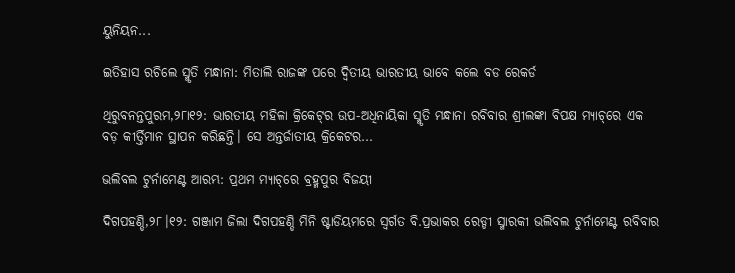ୟୁନିୟନ...

ଇତିହାସ ରଚିଲେ ସ୍ମୃତି ମନ୍ଧାନା: ମିତାଲି ରାଜଙ୍କ ପରେ ଦ୍ୱିତୀୟ ଭାରତୀୟ ଭାବେ କଲେ ବଡ ରେକର୍ଡ

ଥିରୁବନନ୍ତପୁରମ,୨୮ା୧୨: ଭାରତୀୟ ମହିଳା କ୍ରିକେଟ୍‌ର ଉପ-ଅଧିନାୟିକା ସ୍ମୃତି ମନ୍ଧାନା ରବିବାର ଶ୍ରୀଲଙ୍କା ବିପକ୍ଷ ମ୍ୟାଚ୍‌ରେ ଏକ ବଡ଼ କୀର୍ତ୍ତିମାନ ସ୍ଥାପନ କରିଛନ୍ତି। ସେ ଅନ୍ତର୍ଜାତୀୟ କ୍ରିକେଟର...

ଭଲିବଲ ଟୁର୍ନାମେଣ୍ଟ ଆରମ୍ଭ: ପ୍ରଥମ ମ୍ୟାଚ୍‌ରେ ବ୍ରହ୍ମପୁର ବିଜୟୀ

ଦିଗପହଣ୍ଡି,୨୮।୧୨: ଗଞ୍ଜାମ ଜିଲା ଦିଗପହଣ୍ଡି ମିନି ଷ୍ଟାଡିୟମରେ ସ୍ବର୍ଗତ ବି.ପ୍ରଭାକର ରେଡ୍ଡୀ ସ୍ମାରକୀ ଭଲିବଲ ଟୁର୍ନାମେଣ୍ଟ ରବିବାର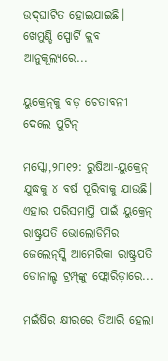ଉଦ୍‌ଘାଟିତ ହୋଇଯାଇଛି। ଖେମୁଣ୍ଡି ସ୍ପୋର୍ଟି କ୍ଲବ ଆନୁକୂଲ୍ୟରେ...

ୟୁକ୍ରେନ୍‌କୁ ବଡ଼ ଚେତାବନୀ ଦେଲେ ପୁଟିନ୍‌

ମସ୍କୋ,୨୮ା୧୨: ରୁଷିଆ-ୟୁକ୍ରେନ୍‌ ଯୁଦ୍ଧକୁ ୪ ବର୍ଷ ପୂରିବାକୁ ଯାଉଛି। ଏହାର ପରିସମାପ୍ତି ପାଇଁ ୟୁକ୍ରେନ୍‌ ରାଷ୍ଟ୍ରପତି ଭୋଲୋଡିମିର ଜେଲେନ୍‌ସ୍କି ଆମେରିକା ରାଷ୍ଟ୍ରପତି ଡୋନାଲ୍ଡ ଟ୍ରମ୍ପ୍‌ଙ୍କୁ ଫ୍ଲୋରିଡ଼ାରେ...

ମଇଁଷିର କ୍ଷୀରରେ ତିଆରି ହେଲା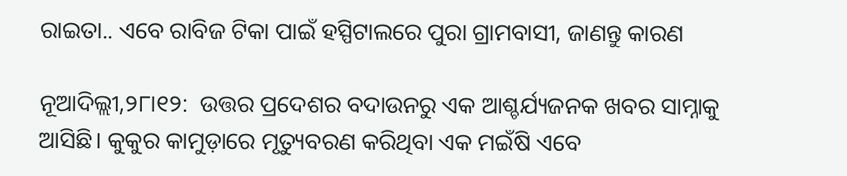ରାଇତା.. ଏବେ ରାବିଜ ଟିକା ପାଇଁ ହସ୍ପିଟାଲରେ ପୁରା ଗ୍ରାମବାସୀ, ଜାଣନ୍ତୁ କାରଣ

ନୂଆଦିଲ୍ଲୀ,୨୮ା୧୨:  ଉତ୍ତର ପ୍ରଦେଶର ବଦାଉନରୁ ଏକ ଆଶ୍ଚର୍ଯ୍ୟଜନକ ଖବର ସାମ୍ନାକୁ ଆସିଛି। କୁକୁର କାମୁଡ଼ାରେ ମୃତ୍ୟୁବରଣ କରିଥିବା ଏକ ମଇଁଷି ଏବେ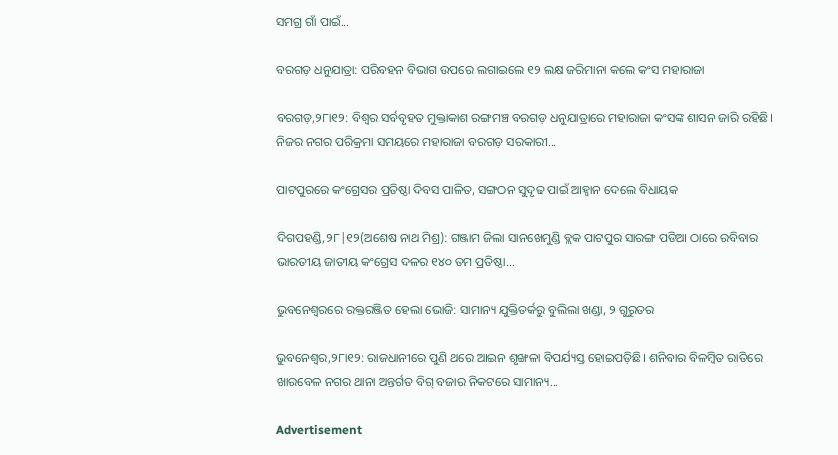ସମଗ୍ର ଗାଁ ପାଇଁ...

ବରଗଡ଼ ଧନୁଯାତ୍ରା: ପରିବହନ ବିଭାଗ ଉପରେ ଲଗାଇଲେ ୧୨ ଲକ୍ଷ ଜରିମାନା କଲେ କଂସ ମହାରାଜା

ବରଗଡ଼,୨୮ା୧୨: ବିଶ୍ୱର ସର୍ବବୃହତ ମୁକ୍ତାକାଶ ରଙ୍ଗମଞ୍ଚ ବରଗଡ଼ ଧନୁଯାତ୍ରାରେ ମହାରାଜା କଂସଙ୍କ ଶାସନ ଜାରି ରହିଛି। ନିଜର ନଗର ପରିକ୍ରମା ସମୟରେ ମହାରାଜା ବରଗଡ଼ ସରକାରୀ...

ପାଟପୁରରେ କଂଗ୍ରେସର ପ୍ରତିଷ୍ଠା ଦିବସ ପାଳିତ, ସଙ୍ଗଠନ ସୁଦୃଢ ପାଇଁ ଆହ୍ବାନ ଦେଲେ ବିଧାୟକ

ଦିଗପହଣ୍ଡି,୨୮|୧୨(ଅଶେଷ ନାଥ ମିଶ୍ର): ଗଞ୍ଜାମ ଜିଲା ସାନଖେମୁଣ୍ଡି ବ୍ଲକ ପାଟପୁର ସାରଙ୍ଗ ପଡିଆ ଠାରେ ରବିବାର ଭାରତୀୟ ଜାତୀୟ କଂଗ୍ରେସ ଦଳର ୧୪୦ ତମ ପ୍ରତିଷ୍ଠା...

ଭୁବନେଶ୍ୱରରେ ରକ୍ତରଞ୍ଜିତ ହେଲା ଭୋଜି: ସାମାନ୍ୟ ଯୁକ୍ତିତର୍କରୁ ବୁଲିଲା ଖଣ୍ଡା, ୨ ଗୁରୁତର

ଭୁବନେଶ୍ୱର,୨୮ା୧୨: ରାଜଧାନୀରେ ପୁଣି ଥରେ ଆଇନ ଶୃଙ୍ଖଳା ବିପର୍ଯ୍ୟସ୍ତ ହୋଇପଡ଼ିଛି। ଶନିବାର ବିଳମ୍ବିତ ରାତିରେ ଖାରବେଳ ନଗର ଥାନା ଅନ୍ତର୍ଗତ ବିଗ୍ ବଜାର ନିକଟରେ ସାମାନ୍ୟ...

Advertisement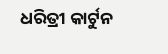ଧରିତ୍ରୀ କାର୍ଟୁନ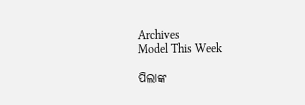Archives
Model This Week

ପିଲାଙ୍କ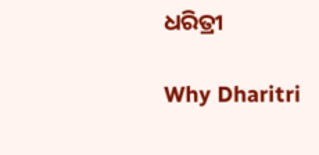ଧରିତ୍ରୀ

Why Dharitri